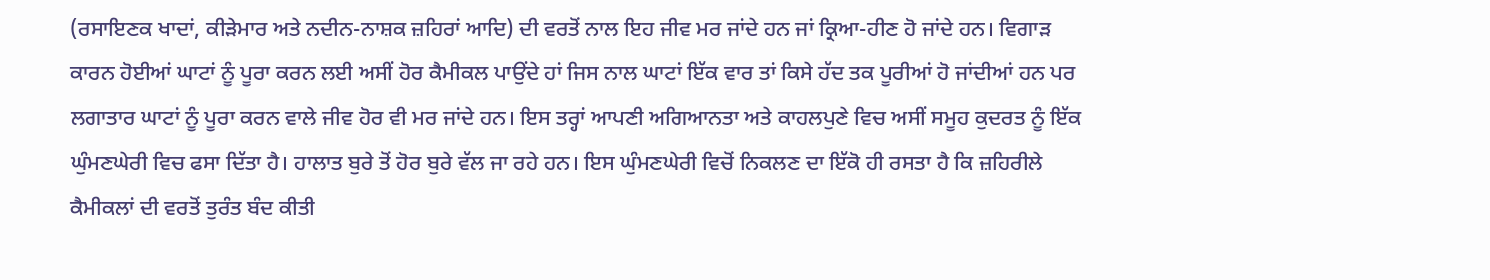(ਰਸਾਇਣਕ ਖਾਦਾਂ, ਕੀੜੇਮਾਰ ਅਤੇ ਨਦੀਨ-ਨਾਸ਼ਕ ਜ਼ਹਿਰਾਂ ਆਦਿ) ਦੀ ਵਰਤੋਂ ਨਾਲ ਇਹ ਜੀਵ ਮਰ ਜਾਂਦੇ ਹਨ ਜਾਂ ਕ੍ਰਿਆ-ਹੀਣ ਹੋ ਜਾਂਦੇ ਹਨ। ਵਿਗਾੜ ਕਾਰਨ ਹੋਈਆਂ ਘਾਟਾਂ ਨੂੰ ਪੂਰਾ ਕਰਨ ਲਈ ਅਸੀਂ ਹੋਰ ਕੈਮੀਕਲ ਪਾਉਂਦੇ ਹਾਂ ਜਿਸ ਨਾਲ ਘਾਟਾਂ ਇੱਕ ਵਾਰ ਤਾਂ ਕਿਸੇ ਹੱਦ ਤਕ ਪੂਰੀਆਂ ਹੋ ਜਾਂਦੀਆਂ ਹਨ ਪਰ ਲਗਾਤਾਰ ਘਾਟਾਂ ਨੂੰ ਪੂਰਾ ਕਰਨ ਵਾਲੇ ਜੀਵ ਹੋਰ ਵੀ ਮਰ ਜਾਂਦੇ ਹਨ। ਇਸ ਤਰ੍ਹਾਂ ਆਪਣੀ ਅਗਿਆਨਤਾ ਅਤੇ ਕਾਹਲਪੁਣੇ ਵਿਚ ਅਸੀਂ ਸਮੂਹ ਕੁਦਰਤ ਨੂੰ ਇੱਕ ਘੁੰਮਣਘੇਰੀ ਵਿਚ ਫਸਾ ਦਿੱਤਾ ਹੈ। ਹਾਲਾਤ ਬੁਰੇ ਤੋਂ ਹੋਰ ਬੁਰੇ ਵੱਲ ਜਾ ਰਹੇ ਹਨ। ਇਸ ਘੁੰਮਣਘੇਰੀ ਵਿਚੋਂ ਨਿਕਲਣ ਦਾ ਇੱਕੋ ਹੀ ਰਸਤਾ ਹੈ ਕਿ ਜ਼ਹਿਰੀਲੇ ਕੈਮੀਕਲਾਂ ਦੀ ਵਰਤੋਂ ਤੁਰੰਤ ਬੰਦ ਕੀਤੀ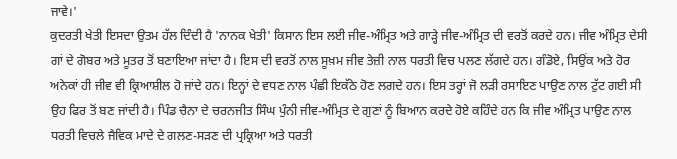ਜਾਵੇ।'
ਕੁਦਰਤੀ ਖੇਤੀ ਇਸਦਾ ਉਤਮ ਹੱਲ ਦਿੰਦੀ ਹੈ 'ਨਾਨਕ ਖੇਤੀ' ਕਿਸਾਨ ਇਸ ਲਈ ਜੀਵ-ਅੰਮ੍ਰਿਤ ਅਤੇ ਗਾੜ੍ਹੇ ਜੀਵ-ਅੰਮ੍ਰਿਤ ਦੀ ਵਰਤੋਂ ਕਰਦੇ ਹਨ। ਜੀਵ ਅੰਮ੍ਰਿਤ ਦੇਸੀ ਗਾਂ ਦੇ ਗੋਬਰ ਅਤੇ ਮੂਤਰ ਤੋਂ ਬਣਾਇਆ ਜਾਂਦਾ ਹੈ। ਇਸ ਦੀ ਵਰਤੋਂ ਨਾਲ ਸੂਖ਼ਮ ਜੀਵ ਤੇਜ਼ੀ ਨਾਲ ਧਰਤੀ ਵਿਚ ਪਲਣ ਲੱਗਦੇ ਹਨ। ਗੰਡੋਏ, ਸਿਉਂਕ ਅਤੇ ਹੋਰ ਅਨੇਕਾਂ ਹੀ ਜੀਵ ਵੀ ਕ੍ਰਿਆਸ਼ੀਲ ਹੋ ਜਾਂਦੇ ਹਨ। ਇਨ੍ਹਾਂ ਦੇ ਵਧਣ ਨਾਲ ਪੰਛੀ ਇਕੱਠੇ ਹੋਣ ਲਗਦੇ ਹਨ। ਇਸ ਤਰ੍ਹਾਂ ਜੋ ਲੜੀ ਰਸਾਇਣ ਪਾਉਣ ਨਾਲ ਟੁੱਟ ਗਈ ਸੀ ਉਹ ਫਿਰ ਤੋਂ ਬਣ ਜਾਂਦੀ ਹੈ। ਪਿੰਡ ਚੈਨਾ ਦੇ ਚਰਨਜੀਤ ਸਿੰਘ ਪੁੰਨੀ ਜੀਵ-ਅੰਮ੍ਰਿਤ ਦੇ ਗੁਣਾਂ ਨੂੰ ਬਿਆਨ ਕਰਦੇ ਹੋਏ ਕਹਿੰਦੇ ਹਨ ਕਿ ਜੀਵ ਅੰਮ੍ਰਿਤ ਪਾਉਣ ਨਾਲ ਧਰਤੀ ਵਿਚਲੇ ਜੈਵਿਕ ਮਾਦੇ ਦੇ ਗਲਣ-ਸੜਣ ਦੀ ਪ੍ਰਕ੍ਰਿਆ ਅਤੇ ਧਰਤੀ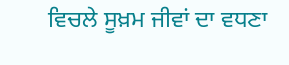ਵਿਚਲੇ ਸੂਖ਼ਮ ਜੀਵਾਂ ਦਾ ਵਧਣਾ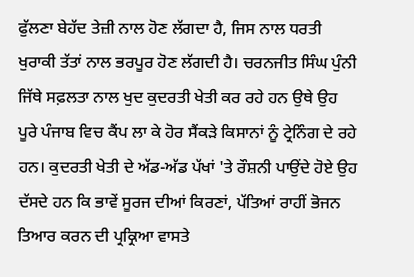ਫੁੱਲਣਾ ਬੇਹੱਦ ਤੇਜ਼ੀ ਨਾਲ ਹੋਣ ਲੱਗਦਾ ਹੈ, ਜਿਸ ਨਾਲ ਧਰਤੀ ਖੁਰਾਕੀ ਤੱਤਾਂ ਨਾਲ ਭਰਪੂਰ ਹੋਣ ਲੱਗਦੀ ਹੈ। ਚਰਨਜੀਤ ਸਿੰਘ ਪੁੰਨੀ ਜਿੱਥੇ ਸਫ਼ਲਤਾ ਨਾਲ ਖੁਦ ਕੁਦਰਤੀ ਖੇਤੀ ਕਰ ਰਹੇ ਹਨ ਉਥੇ ਉਹ ਪੂਰੇ ਪੰਜਾਬ ਵਿਚ ਕੈਂਪ ਲਾ ਕੇ ਹੋਰ ਸੈਂਕੜੇ ਕਿਸਾਨਾਂ ਨੂੰ ਟ੍ਰੇਨਿੰਗ ਦੇ ਰਹੇ ਹਨ। ਕੁਦਰਤੀ ਖੇਤੀ ਦੇ ਅੱਡ-ਅੱਡ ਪੱਖਾਂ 'ਤੇ ਰੌਸ਼ਨੀ ਪਾਉਂਦੇ ਹੋਏ ਉਹ ਦੱਸਦੇ ਹਨ ਕਿ ਭਾਵੇਂ ਸੂਰਜ ਦੀਆਂ ਕਿਰਣਾਂ, ਪੱਤਿਆਂ ਰਾਹੀਂ ਭੋਜਨ ਤਿਆਰ ਕਰਨ ਦੀ ਪ੍ਰਕ੍ਰਿਆ ਵਾਸਤੇ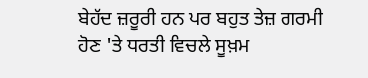ਬੇਹੱਦ ਜ਼ਰੂਰੀ ਹਨ ਪਰ ਬਹੁਤ ਤੇਜ਼ ਗਰਮੀ ਹੋਣ 'ਤੇ ਧਰਤੀ ਵਿਚਲੇ ਸੂਖ਼ਮ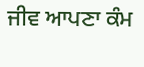ਜੀਵ ਆਪਣਾ ਕੰਮ